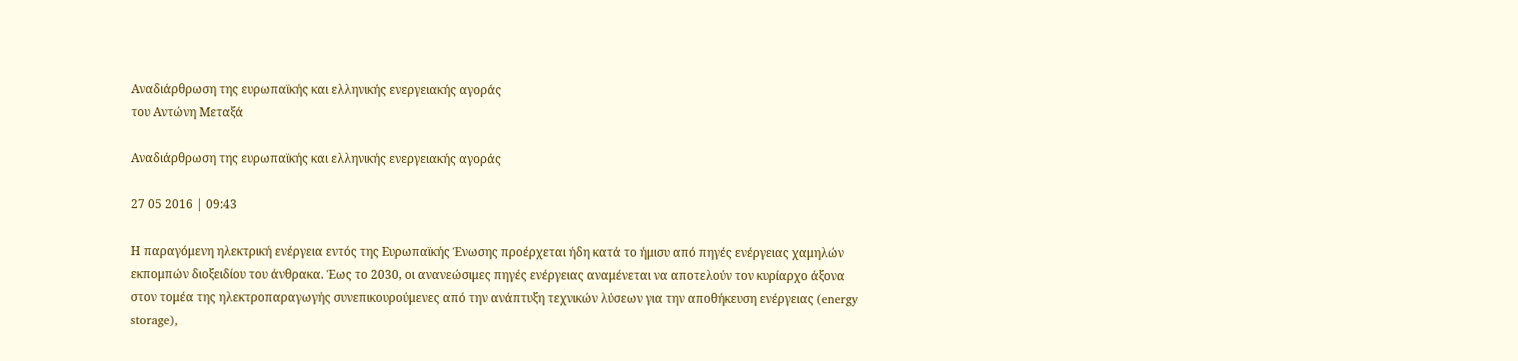Αναδιάρθρωση της ευρωπαϊκής και ελληνικής ενεργειακής αγοράς
του Αντώνη Μεταξά

Αναδιάρθρωση της ευρωπαϊκής και ελληνικής ενεργειακής αγοράς

27 05 2016 | 09:43

Η παραγόμενη ηλεκτρική ενέργεια εντός της Ευρωπαϊκής Ένωσης προέρχεται ήδη κατά το ήμισυ από πηγές ενέργειας χαμηλών εκπομπών διοξειδίου του άνθρακα. Έως το 2030, οι ανανεώσιμες πηγές ενέργειας αναμένεται να αποτελούν τον κυρίαρχο άξονα στον τομέα της ηλεκτροπαραγωγής συνεπικουρούμενες από την ανάπτυξη τεχνικών λύσεων για την αποθήκευση ενέργειας (energy storage),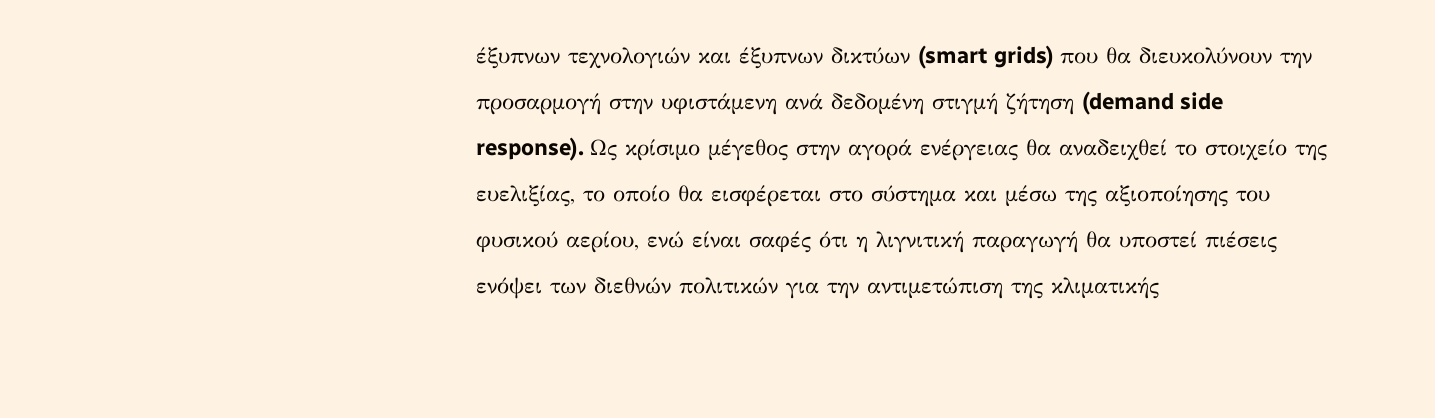έξυπνων τεχνολογιών και έξυπνων δικτύων (smart grids) που θα διευκολύνουν την προσαρμογή στην υφιστάμενη ανά δεδομένη στιγμή ζήτηση (demand side response). Ως κρίσιμο μέγεθος στην αγορά ενέργειας θα αναδειχθεί το στοιχείο της ευελιξίας, το οποίο θα εισφέρεται στο σύστημα και μέσω της αξιοποίησης του φυσικού αερίου, ενώ είναι σαφές ότι η λιγνιτική παραγωγή θα υποστεί πιέσεις ενόψει των διεθνών πολιτικών για την αντιμετώπιση της κλιματικής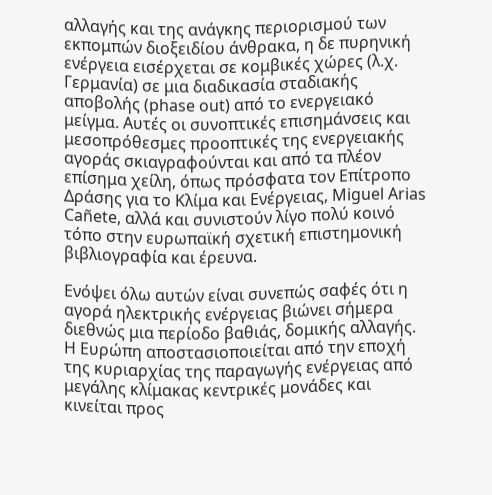αλλαγής και της ανάγκης περιορισμού των εκπομπών διοξειδίου άνθρακα, η δε πυρηνική ενέργεια εισέρχεται σε κομβικές χώρες (λ.χ. Γερμανία) σε μια διαδικασία σταδιακής αποβολής (phase out) από το ενεργειακό μείγμα. Αυτές οι συνοπτικές επισημάνσεις και μεσοπρόθεσμες προοπτικές της ενεργειακής αγοράς σκιαγραφούνται και από τα πλέον επίσημα χείλη, όπως πρόσφατα τον Επίτροπο Δράσης για το Κλίμα και Ενέργειας, Miguel Arias Cañete, αλλά και συνιστούν λίγο πολύ κοινό τόπο στην ευρωπαϊκή σχετική επιστημονική βιβλιογραφία και έρευνα.

Ενόψει όλω αυτών είναι συνεπώς σαφές ότι η αγορά ηλεκτρικής ενέργειας βιώνει σήμερα διεθνώς μια περίοδο βαθιάς, δομικής αλλαγής. Η Ευρώπη αποστασιοποιείται από την εποχή της κυριαρχίας της παραγωγής ενέργειας από μεγάλης κλίμακας κεντρικές μονάδες και κινείται προς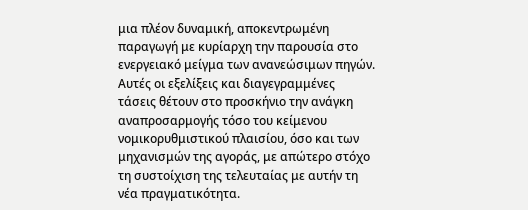μια πλέον δυναμική, αποκεντρωμένη παραγωγή με κυρίαρχη την παρουσία στο ενεργειακό μείγμα των ανανεώσιμων πηγών. Αυτές οι εξελίξεις και διαγεγραμμένες τάσεις θέτουν στο προσκήνιο την ανάγκη αναπροσαρμογής τόσο του κείμενου νομικορυθμιστικού πλαισίου, όσο και των μηχανισμών της αγοράς, με απώτερο στόχο τη συστοίχιση της τελευταίας με αυτήν τη νέα πραγματικότητα.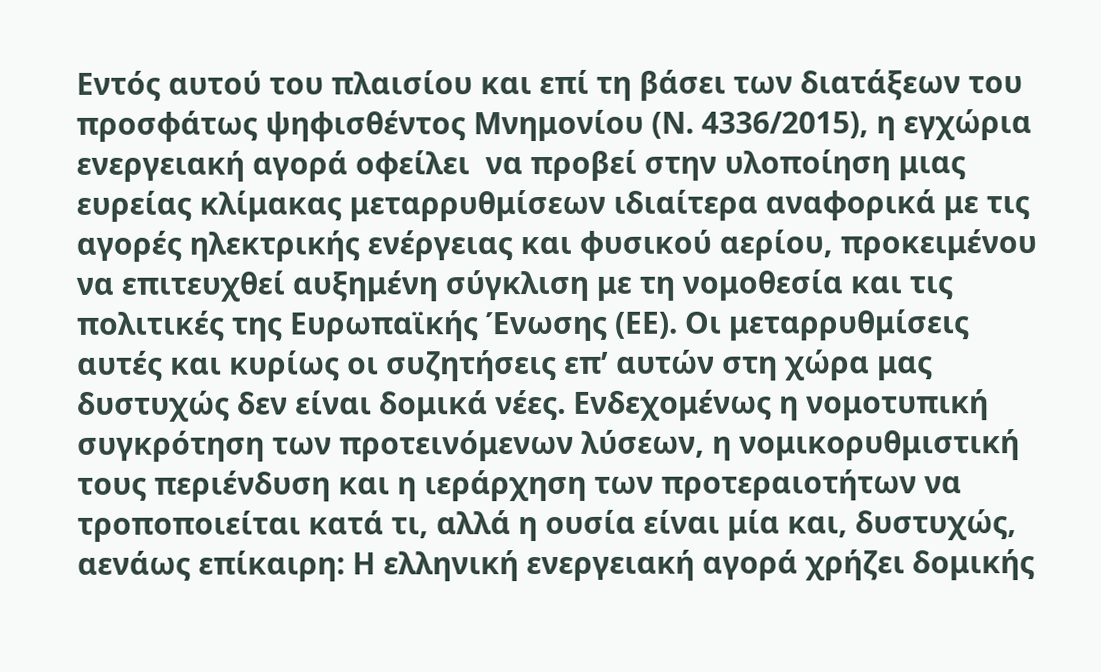Εντός αυτού του πλαισίου και επί τη βάσει των διατάξεων του προσφάτως ψηφισθέντος Μνημονίου (Ν. 4336/2015), η εγχώρια ενεργειακή αγορά οφείλει  να προβεί στην υλοποίηση μιας ευρείας κλίμακας μεταρρυθμίσεων ιδιαίτερα αναφορικά με τις αγορές ηλεκτρικής ενέργειας και φυσικού αερίου, προκειμένου να επιτευχθεί αυξημένη σύγκλιση με τη νομοθεσία και τις πολιτικές της Ευρωπαϊκής Ένωσης (ΕΕ). Οι μεταρρυθμίσεις αυτές και κυρίως οι συζητήσεις επ’ αυτών στη χώρα μας δυστυχώς δεν είναι δομικά νέες. Ενδεχομένως η νομοτυπική συγκρότηση των προτεινόμενων λύσεων, η νομικορυθμιστική τους περιένδυση και η ιεράρχηση των προτεραιοτήτων να τροποποιείται κατά τι, αλλά η ουσία είναι μία και, δυστυχώς, αενάως επίκαιρη: Η ελληνική ενεργειακή αγορά χρήζει δομικής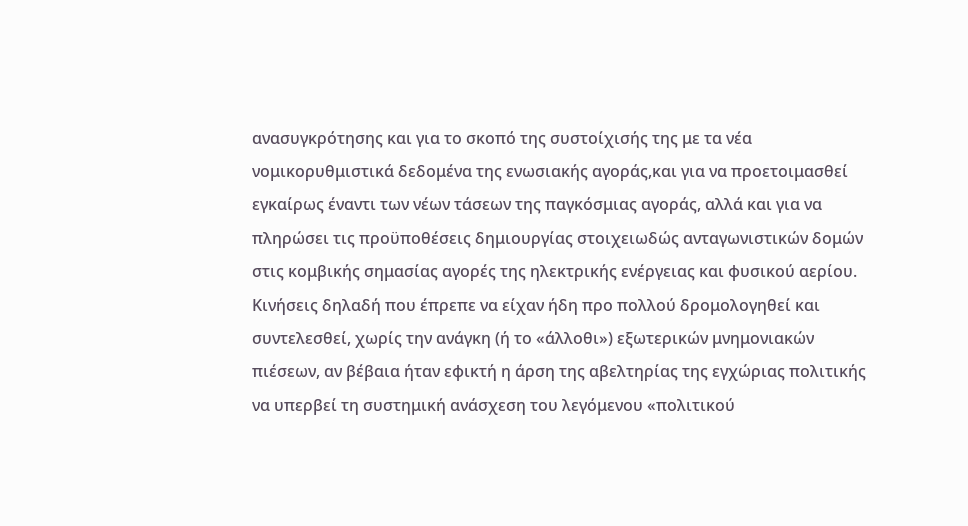ανασυγκρότησης και για το σκοπό της συστοίχισής της με τα νέα νομικορυθμιστικά δεδομένα της ενωσιακής αγοράς,και για να προετοιμασθεί εγκαίρως έναντι των νέων τάσεων της παγκόσμιας αγοράς, αλλά και για να πληρώσει τις προϋποθέσεις δημιουργίας στοιχειωδώς ανταγωνιστικών δομών στις κομβικής σημασίας αγορές της ηλεκτρικής ενέργειας και φυσικού αερίου. Κινήσεις δηλαδή που έπρεπε να είχαν ήδη προ πολλού δρομολογηθεί και συντελεσθεί, χωρίς την ανάγκη (ή το «άλλοθι») εξωτερικών μνημονιακών πιέσεων, αν βέβαια ήταν εφικτή η άρση της αβελτηρίας της εγχώριας πολιτικής να υπερβεί τη συστημική ανάσχεση του λεγόμενου «πολιτικού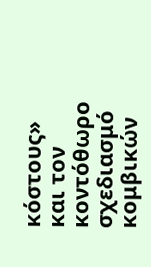κόστους» και τον κοντόθωρο σχεδιασμό κομβικών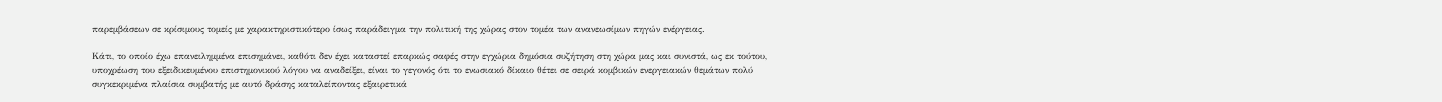παρεμβάσεων σε κρίσιμους τομείς με χαρακτηριστικότερο ίσως παράδειγμα την πολιτική της χώρας στον τομέα των ανανεωσίμων πηγών ενέργειας.

Κάτι, το οποίο έχω επανειλημμένα επισημάνει, καθότι δεν έχει καταστεί επαρκώς σαφές στην εγχώρια δημόσια συζήτηση στη χώρα μας και συνιστά, ως εκ τούτου, υποχρέωση του εξειδικευμένου επιστημονικού λόγου να αναδείξει, είναι το γεγονός ότι το ενωσιακό δίκαιο θέτει σε σειρά κομβικών ενεργειακών θεμάτων πολύ συγκεκριμένα πλαίσια συμβατής με αυτό δράσης καταλείποντας εξαιρετικά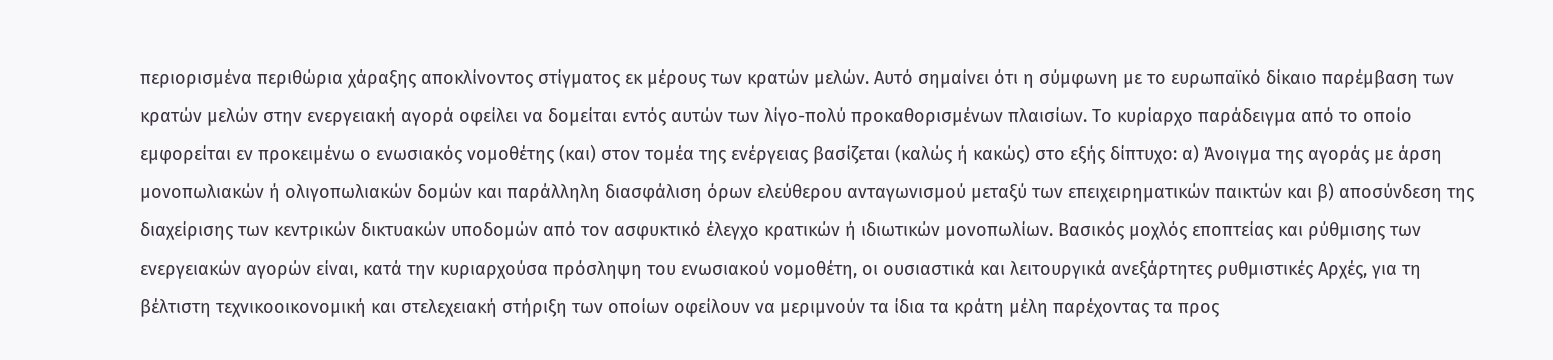περιορισμένα περιθώρια χάραξης αποκλίνοντος στίγματος εκ μέρους των κρατών μελών. Αυτό σημαίνει ότι η σύμφωνη με το ευρωπαϊκό δίκαιο παρέμβαση των κρατών μελών στην ενεργειακή αγορά οφείλει να δομείται εντός αυτών των λίγο-πολύ προκαθορισμένων πλαισίων. Το κυρίαρχο παράδειγμα από το οποίο εμφορείται εν προκειμένω ο ενωσιακός νομοθέτης (και) στον τομέα της ενέργειας βασίζεται (καλώς ή κακώς) στο εξής δίπτυχο: α) Άνοιγμα της αγοράς με άρση μονοπωλιακών ή ολιγοπωλιακών δομών και παράλληλη διασφάλιση όρων ελεύθερου ανταγωνισμού μεταξύ των επειχειρηματικών παικτών και β) αποσύνδεση της διαχείρισης των κεντρικών δικτυακών υποδομών από τον ασφυκτικό έλεγχο κρατικών ή ιδιωτικών μονοπωλίων. Βασικός μοχλός εποπτείας και ρύθμισης των ενεργειακών αγορών είναι, κατά την κυριαρχούσα πρόσληψη του ενωσιακού νομοθέτη, οι ουσιαστικά και λειτουργικά ανεξάρτητες ρυθμιστικές Αρχές, για τη βέλτιστη τεχνικοοικονομική και στελεχειακή στήριξη των οποίων οφείλουν να μεριμνούν τα ίδια τα κράτη μέλη παρέχοντας τα προς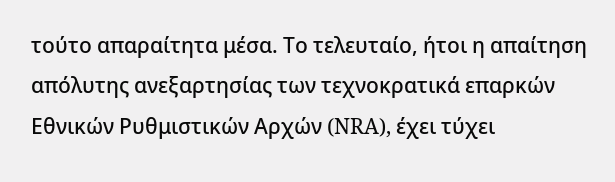τούτο απαραίτητα μέσα. Το τελευταίο, ήτοι η απαίτηση απόλυτης ανεξαρτησίας των τεχνοκρατικά επαρκών Εθνικών Ρυθμιστικών Αρχών (NRA), έχει τύχει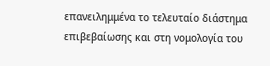επανειλημμένα το τελευταίο διάστημα επιβεβαίωσης και στη νομολογία του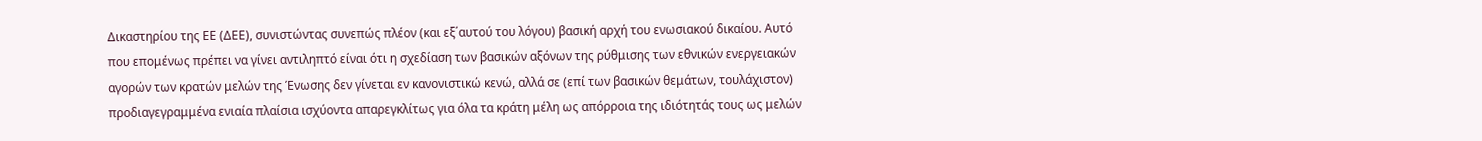Δικαστηρίου της ΕΕ (ΔΕΕ), συνιστώντας συνεπώς πλέον (και εξ΄αυτού του λόγου) βασική αρχή του ενωσιακού δικαίου. Αυτό που επομένως πρέπει να γίνει αντιληπτό είναι ότι η σχεδίαση των βασικών αξόνων της ρύθμισης των εθνικών ενεργειακών αγορών των κρατών μελών της Ένωσης δεν γίνεται εν κανονιστικώ κενώ, αλλά σε (επί των βασικών θεμάτων, τουλάχιστον) προδιαγεγραμμένα ενιαία πλαίσια ισχύοντα απαρεγκλίτως για όλα τα κράτη μέλη ως απόρροια της ιδιότητάς τους ως μελών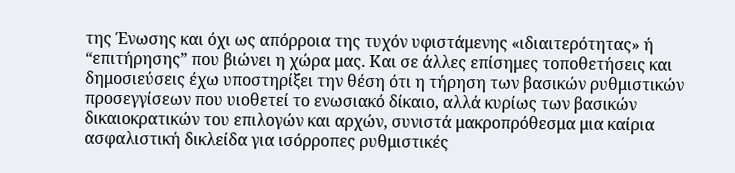της Ένωσης και όχι ως απόρροια της τυχόν υφιστάμενης «ιδιαιτερότητας» ή “επιτήρησης” που βιώνει η χώρα μας. Και σε άλλες επίσημες τοποθετήσεις και δημοσιεύσεις έχω υποστηρίξει την θέση ότι η τήρηση των βασικών ρυθμιστικών προσεγγίσεων που υιοθετεί το ενωσιακό δίκαιο, αλλά κυρίως των βασικών δικαιοκρατικών του επιλογών και αρχών, συνιστά μακροπρόθεσμα μια καίρια ασφαλιστική δικλείδα για ισόρροπες ρυθμιστικές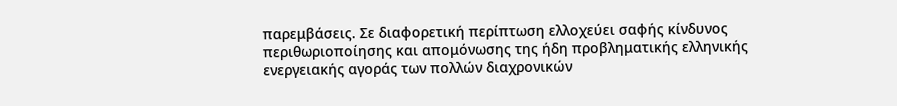παρεμβάσεις. Σε διαφορετική περίπτωση ελλοχεύει σαφής κίνδυνος περιθωριοποίησης και απομόνωσης της ήδη προβληματικής ελληνικής ενεργειακής αγοράς των πολλών διαχρονικών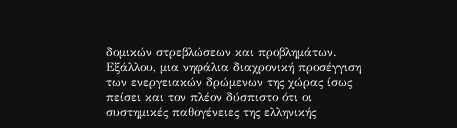δομικών στρεβλώσεων και προβλημάτων. Εξάλλου, μια νηφάλια διαχρονική προσέγγιση των ενεργειακών δρώμενων της χώρας ίσως πείσει και τον πλέον δύσπιστο ότι οι συστημικές παθογένειες της ελληνικής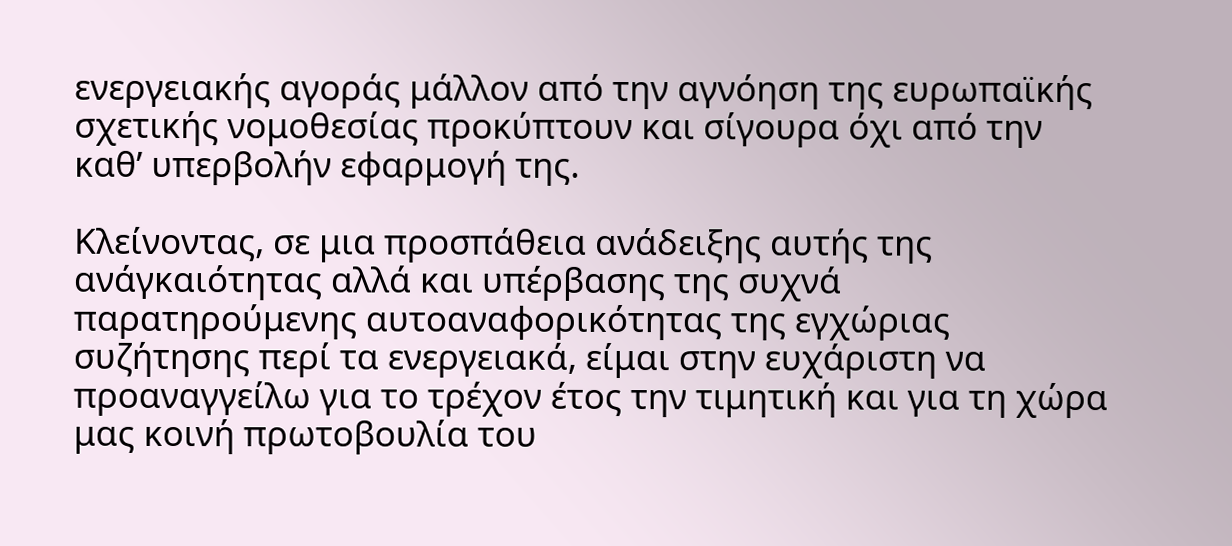ενεργειακής αγοράς μάλλον από την αγνόηση της ευρωπαϊκής σχετικής νομοθεσίας προκύπτουν και σίγουρα όχι από την καθ’ υπερβολήν εφαρμογή της.

Κλείνοντας, σε μια προσπάθεια ανάδειξης αυτής της ανάγκαιότητας αλλά και υπέρβασης της συχνά παρατηρούμενης αυτοαναφορικότητας της εγχώριας συζήτησης περί τα ενεργειακά, είμαι στην ευχάριστη να προαναγγείλω για το τρέχον έτος την τιμητική και για τη χώρα μας κοινή πρωτοβουλία του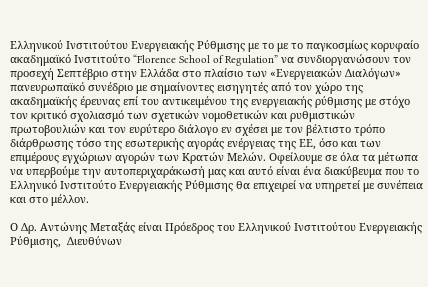Ελληνικού Ινστιτούτου Ενεργειακής Ρύθμισης με το με το παγκοσμίως κορυφαίο ακαδημαϊκό Ινστιτούτο “Florence School of Regulation” να συνδιοργανώσουν τον προσεχή Σεπτέβριο στην Ελλάδα στο πλαίσιο των «Ενεργειακών Διαλόγων» πανευρωπαϊκό συνέδριο με σημαίνοντες εισηγητές από τον χώρο της ακαδημαϊκής έρευνας επί του αντικειμένου της ενεργειακής ρύθμισης με στόχο τον κριτικό σχολιασμό των σχετικών νομοθετικών και ρυθμιστικών πρωτοβουλιών και τον ευρύτερο διάλογο εν σχέσει με τον βέλτιστο τρόπο διάρθρωσης τόσο της εσωτερικής αγοράς ενέργειας της ΕΕ, όσο και των επιμέρους εγχώριων αγορών των Κρατών Μελών. Οφείλουμε σε όλα τα μέτωπα να υπερβούμε την αυτοπεριχαράκωσή μας και αυτό είναι ένα διακύβευμα που το Ελληνικό Ινστιτούτο Ενεργειακής Ρύθμισης θα επιχειρεί να υπηρετεί με συνέπεια και στο μέλλον.

Ο Δρ. Αντώνης Μεταξάς είναι Πρόεδρος του Ελληνικού Ινστιτούτου Ενεργειακής Ρύθμισης,  Διευθύνων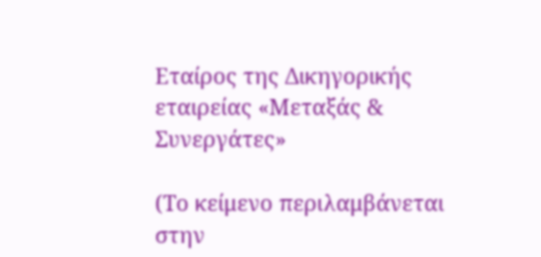Εταίρος της Δικηγορικής εταιρείας «Μεταξάς & Συνεργάτες»

(Το κείμενο περιλαμβάνεται στην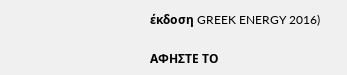έκδοση GREEK ENERGY 2016)

ΑΦΗΣΤΕ ΤΟ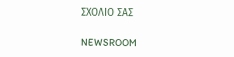ΣΧΟΛΙΟ ΣΑΣ

NEWSROOM